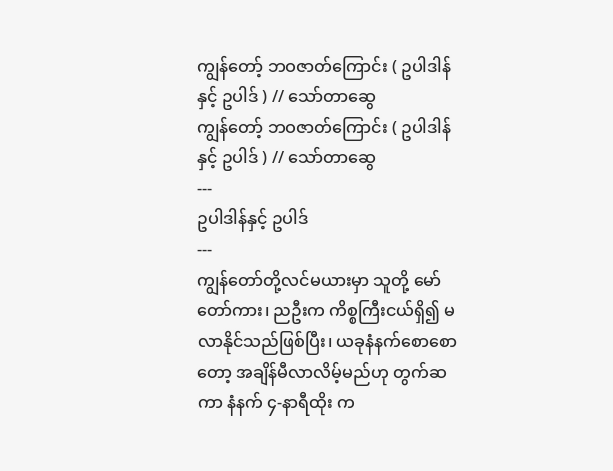ကျွန်တော့် ဘဝဇာတ်ကြောင်း ( ဥပါဒါန်နှင့် ဥပါဒ် ) // သော်တာဆွေ
ကျွန်တော့် ဘဝဇာတ်ကြောင်း ( ဥပါဒါန်နှင့် ဥပါဒ် ) // သော်တာဆွေ
---
ဥပါဒါန်နှင့် ဥပါဒ်
---
ကျွန်တော်တို့လင်မယားမှာ သူတို့ မော်တော်ကား၊ ညဦးက ကိစ္စကြီးငယ်ရှိ၍ မလာနိုင်သည်ဖြစ်ပြီး၊ ယခုနံနက်စောစောတော့ အချိန်မီလာလိမ့်မည်ဟု တွက်ဆကာ နံနက် ၄-နာရီထိုး က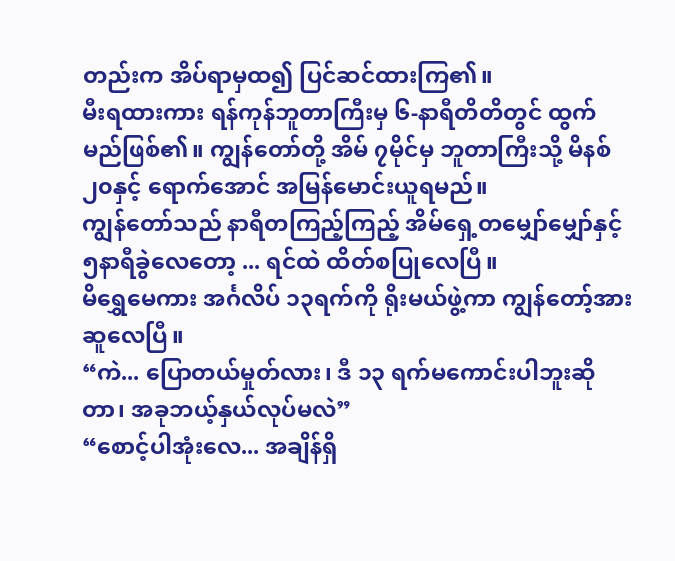တည်းက အိပ်ရာမှထ၍ ပြင်ဆင်ထားကြ၏။
မီးရထားကား ရန်ကုန်ဘူတာကြီးမှ ၆-နာရီတိတိတွင် ထွက်မည်ဖြစ်၏။ ကျွန်တော်တို့ အိမ် ၇မိုင်မှ ဘူတာကြီးသို့ မိနစ် ၂၀နှင့် ရောက်အောင် အမြန်မောင်းယူရမည်။
ကျွန်တော်သည် နာရီတကြည့်ကြည့် အိမ်ရှေ့တမျှော်မျှော်နှင့် ၅နာရီခွဲလေတော့ ... ရင်ထဲ ထိတ်စပြုလေပြီ။
မိရွှေမေကား အင်္ဂလိပ် ၁၃ရက်ကို ရိုးမယ်ဖွဲ့ကာ ကျွန်တော့်အားဆူလေပြီ။
“ကဲ... ပြောတယ်မှုတ်လား၊ ဒီ ၁၃ ရက်မကောင်းပါဘူးဆိုတာ၊ အခုဘယ့်နှယ်လုပ်မလဲ”
“စောင့်ပါအုံးလေ... အချိန်ရှိ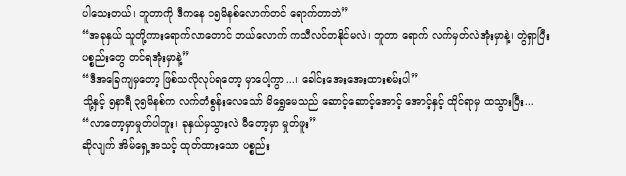ပါသေးတယ်၊ ဘူတာကို ဒီကနေ ၁၅မိနစ်လောက်တင် ရောက်တာဘဲ”
“အခုနှယ် သူတို့ကားရောက်လာတောင် ဘယ်လောက် ကသီလင်တနိုင်မလဲ၊ ဘူတာ ရောက် လက်မှတ်လဲအုံးမှာနဲ့၊ တွဲရှာပြီးပစ္စည်းတွေ တင်ရအုံးမှာနဲ့”
“ဒီအခြေကျမှတော့ ဖြစ်သလိုလုပ်ရတော့ မှာပေါ့ကွာ...၊ ခေါင်းအေးအေးထားစမ်းပါ”
သို့နှင့် ၅နာရီ ၃၅မိနစ်က လက်တံစွန်းလေသော် မိရွှေမေသည် ဆောင့်ဆောင့်အောင့် အောင့်နှင့် ထိုင်ရာမှ ထသွားပြီး...
“လာတော့မှာမှုတ်ပါဘူး၊ ခုနှယ်မှသွားလဲ မီတော့မှာ မှုတ်ဖူး”
ဆိုလျက် အိမ်ရှေ့အသင့် ထုတ်ထားသော ပစ္စည်း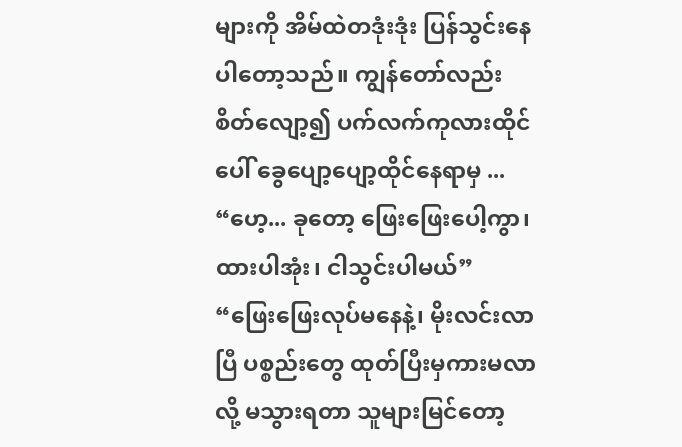များကို အိမ်ထဲတဒုံးဒုံး ပြန်သွင်းနေပါတော့သည်။ ကျွန်တော်လည်း စိတ်လျော့၍ ပက်လက်ကုလားထိုင်ပေါ် ခွေပျော့ပျော့ထိုင်နေရာမှ ...
“ဟေ့... ခုတော့ ဖြေးဖြေးပေါ့ကွာ၊ ထားပါအုံး၊ ငါသွင်းပါမယ်”
“ဖြေးဖြေးလုပ်မနေနဲ့၊ မိုးလင်းလာပြီ ပစ္စည်းတွေ ထုတ်ပြီးမှကားမလာလို့ မသွားရတာ သူများမြင်တော့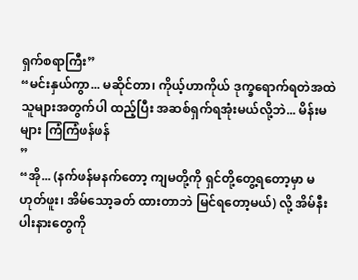ရှက်စရာကြီး”
“မင်းနှယ်ကွာ... မဆိုင်တာ၊ ကိုယ့်ဟာကိုယ် ဒုက္ခရောက်ရတဲအထဲ သူများအတွက်ပါ ထည့်ပြီး အဆစ်ရှက်ရအုံးမယ်လို့ဘဲ... မိန်းမများ ကြံကြံဖန်ဖန်
”
“အို... (နက်ဖန်မနက်တော့ ကျမတို့ကို ရှင်တို့တွေ့ရတော့မှာ မဟုတ်ဖူး၊ အိမ်သော့ခတ် ထားတာဘဲ မြင်ရတော့မယ်) လို့ အိမ်နီးပါးနားတွေကို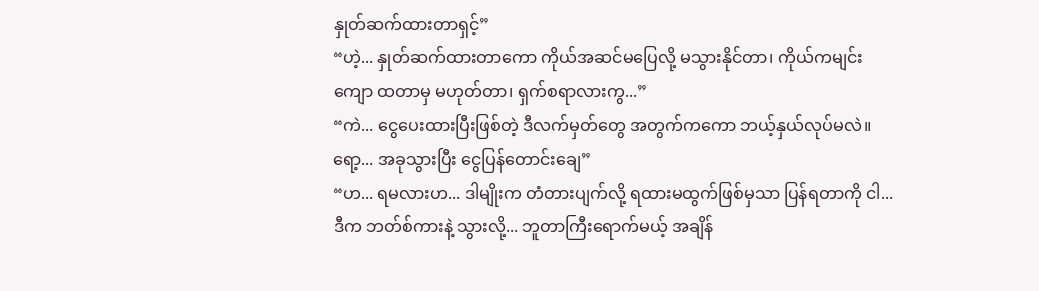နှုတ်ဆက်ထားတာရှင့်”
“ဟဲ့... နှုတ်ဆက်ထားတာကော ကိုယ်အဆင်မပြေလို့ မသွားနိုင်တာ၊ ကိုယ်ကမျင်းကျော ထတာမှ မဟုတ်တာ၊ ရှက်စရာလားကွ...”
“ကဲ... ငွေပေးထားပြီးဖြစ်တဲ့ ဒီလက်မှတ်တွေ အတွက်ကကော ဘယ့်နှယ်လုပ်မလဲ။ ရော့... အခုသွားပြီး ငွေပြန်တောင်းချေ”
“ဟ... ရမလားဟ... ဒါမျိုးက တံတားပျက်လို့ ရထားမထွက်ဖြစ်မှသာ ပြန်ရတာကို ငါ... ဒီက ဘတ်စ်ကားနဲ့ သွားလို့... ဘူတာကြီးရောက်မယ့် အချိန်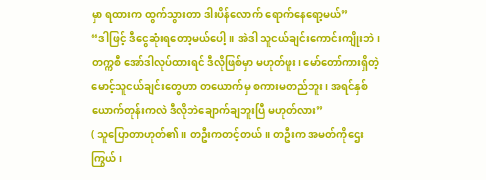မှာ ရထားက ထွက်သွားတာ ဒါးပိန်လောက် ရောက်နေရော့မယ်”
“ဒါဖြင့် ဒီငွေဆုံးရတော့မယ်ပေါ့။ အဲဒါ သူငယ်ချင်းကောင်းကျိုးဘဲ၊ တက္ကစီ အော်ဒါလုပ်ထားရင် ဒီလိုဖြစ်မှာ မဟုတ်ဖူး၊ မော်တော်ကားရှိတဲ့ မောင့်သူငယ်ချင်းတွေဟာ တယောက်မှ စကားမတည်ဘူး၊ အရင်နှစ်ယောက်တုန်းကလဲ ဒီလိုဘဲချောက်ချဘူးပြီ မဟုတ်လား”
( သူပြောတာဟုတ်၏။ တဦးကတင့်တယ်။ တဦးက အမတ်ကိုဌေးကြွယ်၊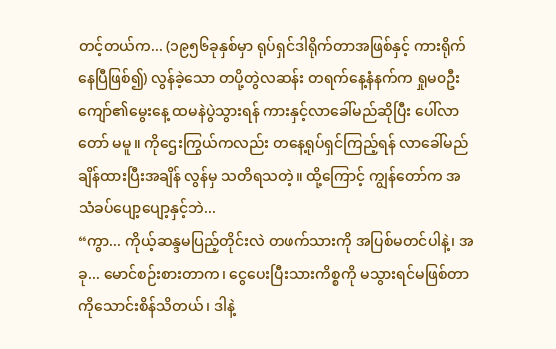တင့်တယ်က... (၁၉၅၆ခုနှစ်မှာ ရုပ်ရှင်ဒါရိုက်တာအဖြစ်နှင့် ကားရိုက်နေပြီဖြစ်၍) လွန်ခဲ့သော တပို့တွဲလဆန်း တရက်နေ့နံနက်က ရှုမ၀ဦးကျော်၏မွေးနေ့ ထမနဲပွဲသွားရန် ကားနှင့်လာခေါ်မည်ဆိုပြီး ပေါ်လာတော် မမူ။ ကိုဌေးကြွယ်ကလည်း တနေ့ရုပ်ရှင်ကြည့်ရန် လာခေါ်မည်ချိန်ထားပြီးအချိန် လွန်မှ သတိရသတဲ့။ ထို့ကြောင့် ကျွန်တော်က အသံခပ်ပျော့ပျော့နှင့်ဘဲ...
“ကွာ... ကိုယ့်ဆန္ဒမပြည့်တိုင်းလဲ တဖက်သားကို အပြစ်မတင်ပါနဲ့၊ အခု... မောင်စဉ်းစားတာက၊ ငွေပေးပြီးသားကိစ္စကို မသွားရင်မဖြစ်တာ ကိုသောင်းစိန်သိတယ်၊ ဒါနဲ့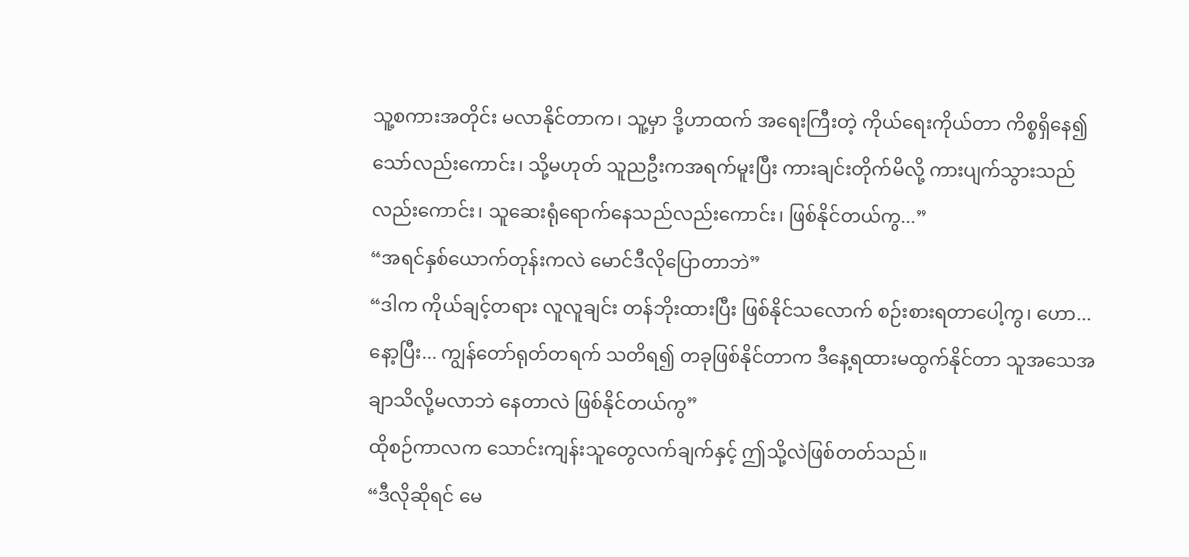သူ့စကားအတိုင်း မလာနိုင်တာက၊ သူ့မှာ ဒို့ဟာထက် အရေးကြီးတဲ့ ကိုယ်ရေးကိုယ်တာ ကိစ္စရှိနေ၍သော်လည်းကောင်း၊ သို့မဟုတ် သူညဦးကအရက်မူးပြီး ကားချင်းတိုက်မိလို့ ကားပျက်သွားသည် လည်းကောင်း၊ သူဆေးရုံရောက်နေသည်လည်းကောင်း၊ ဖြစ်နိုင်တယ်ကွ...”
“အရင်နှစ်ယောက်တုန်းကလဲ မောင်ဒီလိုပြောတာဘဲ”
“ဒါက ကိုယ်ချင့်တရား လူလူချင်း တန်ဘိုးထားပြီး ဖြစ်နိုင်သလောက် စဉ်းစားရတာပေါ့ကွ၊ ဟော... နော့ပြီး... ကျွန်တော်ရုတ်တရက် သတိရ၍ တခုဖြစ်နိုင်တာက ဒီနေ့ရထားမထွက်နိုင်တာ သူအသေအချာသိလို့မလာဘဲ နေတာလဲ ဖြစ်နိုင်တယ်ကွ”
ထိုစဉ်ကာလက သောင်းကျန်းသူတွေလက်ချက်နှင့် ဤသို့လဲဖြစ်တတ်သည်။
“ဒီလိုဆိုရင် မေ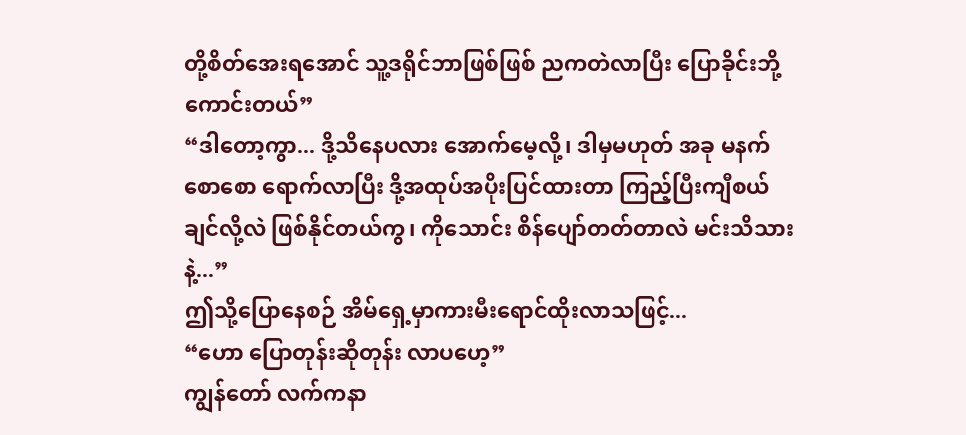တို့စိတ်အေးရအောင် သူ့ဒရိုင်ဘာဖြစ်ဖြစ် ညကတဲလာပြီး ပြောခိုင်းဘို့ ကောင်းတယ်”
“ဒါတော့ကွာ... ဒို့သိနေပလား အောက်မေ့လို့၊ ဒါမှမဟုတ် အခု မနက်စောစော ရောက်လာပြီး ဒို့အထုပ်အပိုးပြင်ထားတာ ကြည့်ပြီးကျီစယ်ချင်လို့လဲ ဖြစ်နိုင်တယ်ကွ၊ ကိုသောင်း စိန်ပျော်တတ်တာလဲ မင်းသိသားနဲ့...”
ဤသို့ပြောနေစဉ် အိမ်ရှေ့မှာကားမီးရောင်ထိုးလာသဖြင့်...
“ဟော ပြောတုန်းဆိုတုန်း လာပဟေ့”
ကျွန်တော် လက်ကနာ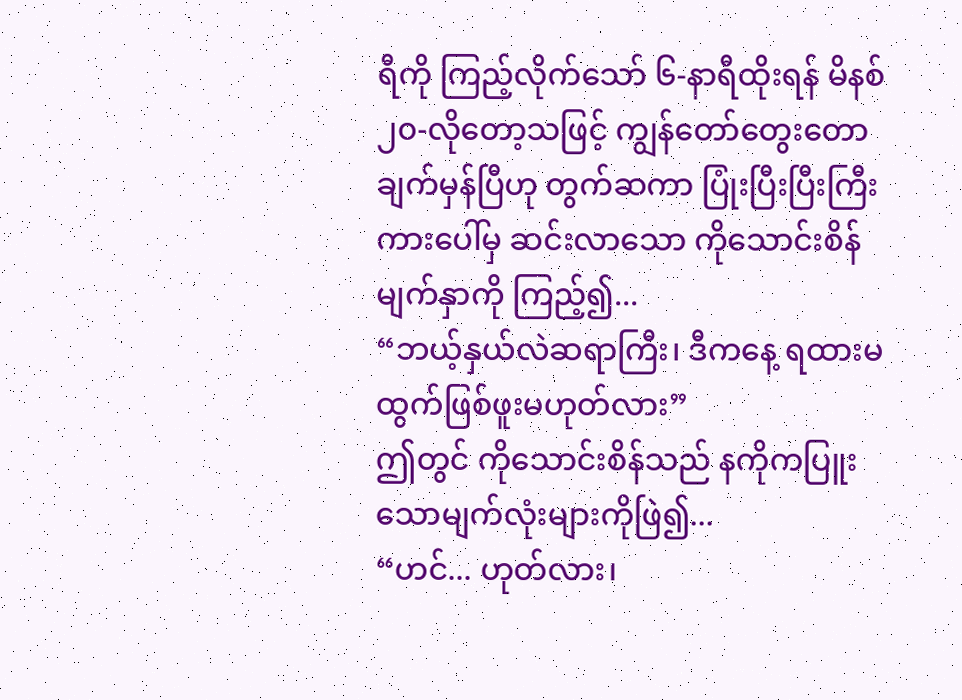ရီကို ကြည့်လိုက်သော် ၆-နာရီထိုးရန် မိနစ် ၂၀-လိုတော့သဖြင့် ကျွန်တော်တွေးတောချက်မှန်ပြီဟု တွက်ဆကာ ပြုံးပြီးပြီးကြီး ကားပေါ်မှ ဆင်းလာသော ကိုသောင်းစိန်မျက်နှာကို ကြည့်၍...
“ဘယ့်နှယ်လဲဆရာကြီး၊ ဒီကနေ့ ရထားမထွက်ဖြစ်ဖူးမဟုတ်လား”
ဤတွင် ကိုသောင်းစိန်သည် နကိုကပြူးသောမျက်လုံးများကိုဖြဲ၍...
“ဟင်... ဟုတ်လား၊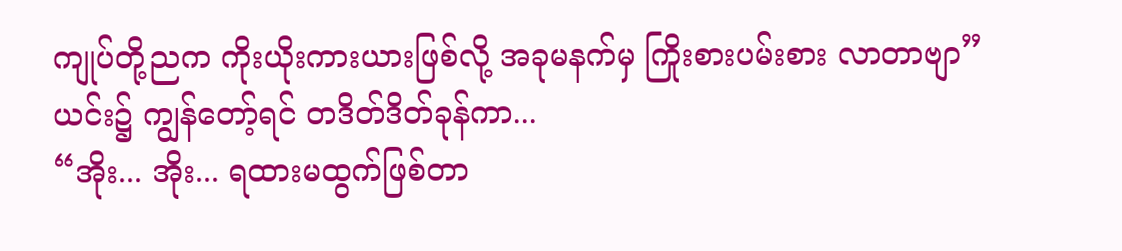ကျုပ်တို့ညက ကိုးယိုးကားယားဖြစ်လို့ အခုမနက်မှ ကြိုးစားပမ်းစား လာတာဗျာ”
ယင်း၌ ကျွန်တော့်ရင် တဒိတ်ဒိတ်ခုန်ကာ...
“အိုး... အိုး... ရထားမထွက်ဖြစ်တာ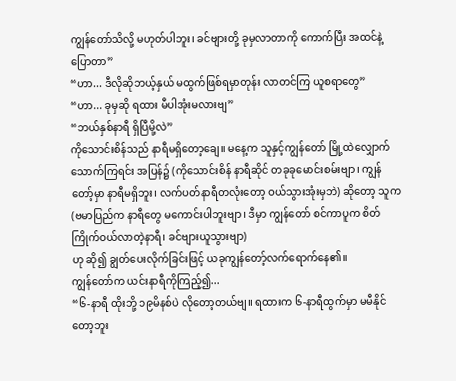ကျွန်တော်သိလို့ မဟုတ်ပါဘူး၊ ခင်ဗျားတို့ ခုမှလာတာကို ကောက်ပြီး အထင်နဲ့ပြောတာ”
“ဟာ... ဒီလိုဆိုဘယ့်နှယ် မထွက်ဖြစ်ရမှာတုန်း လာတင်ကြ ယူစရာတွေ”
“ဟာ... ခုမှဆို ရထား မီပါအုံးမလားဗျ”
“ဘယ်နှစ်နာရီ ရှိပြီမို့လဲ”
ကိုသောင်းစိန်သည် နာရီမရှိတော့ချေ။ မနေ့က သူနှင့်ကျွန်တော် မြို့ထဲလျှောက် သောက်ကြရင်း အပြန်၌ (ကိုသောင်းစိန် နာရီဆိုင် တခုခုမောင်းစမ်းဗျာ၊ ကျွန်တော့်မှာ နာရီမရှိဘူး၊ လက်ပတ်နာရီတလုံးတော့ ဝယ်သွားအုံးမှဘဲ) ဆိုတော့ သူက (ဗမာပြည်က နာရီတွေ မကောင်းပါဘူးဗျာ၊ ဒီမှာ ကျွန်တော် စင်ကာပူက စိတ်ကြိုက်ဝယ်လာတဲ့နာရီ၊ ခင်ဗျားယူသွားဗျာ)
ဟု ဆို၍ ချွတ်ပေးလိုက်ခြင်းဖြင့် ယခုကျွန်တော့်လက်ရောက်နေ၏။
ကျွန်တော်က ယင်းနာရီကိုကြည့်၍...
“၆-နာရီ ထိုးဘို့ ၁၉မိနစ်ပဲ လိုတော့တယ်ဗျ။ ရထားက ၆-နာရီထွက်မှာ မမီနိုင်တော့ဘူး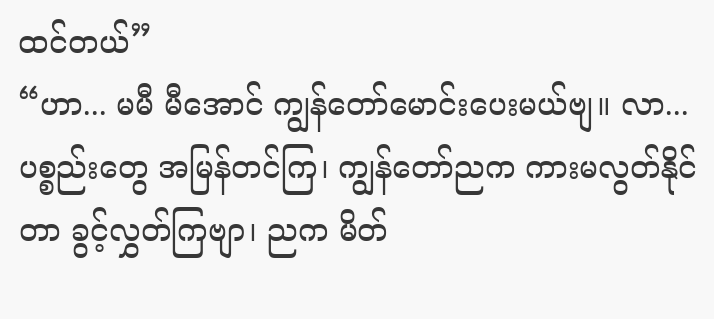ထင်တယ်”
“ဟာ... မမီ မီအောင် ကျွန်တော်မောင်းပေးမယ်ဗျ။ လာ... ပစ္စည်းတွေ အမြန်တင်ကြ၊ ကျွန်တော်ညက ကားမလွတ်နိုင်တာ ခွင့်လွှတ်ကြဗျာ၊ ညက မိတ်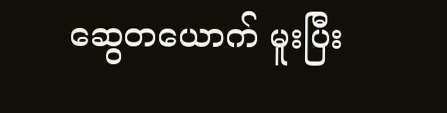ဆွေတယောက် မူးပြီး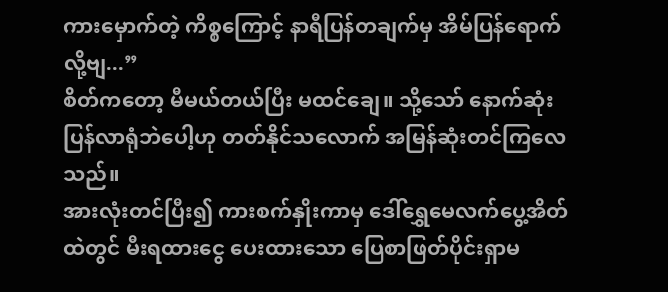ကားမှောက်တဲ့ ကိစ္စကြောင့် နာရီပြန်တချက်မှ အိမ်ပြန်ရောက်လို့ဗျ...”
စိတ်ကတော့ မီမယ်တယ်ပြီး မထင်ချေ။ သို့သော် နောက်ဆုံးပြန်လာရုံဘဲပေါ့ဟု တတ်နိုင်သလောက် အမြန်ဆုံးတင်ကြလေသည်။
အားလုံးတင်ပြီး၍ ကားစက်နှိုးကာမှ ဒေါ်ရွှေမေလက်ပွေ့အိတ်ထဲတွင် မီးရထားငွေ ပေးထားသော ပြေစာဖြတ်ပိုင်းရှာမ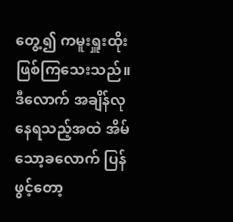တွေ့၍ ကမူးရှူးထိုးဖြစ်ကြသေးသည်။
ဒီလောက် အချိန်လုနေရသည့်အထဲ အိမ်သော့ခလောက် ပြန်ဖွင့်တော့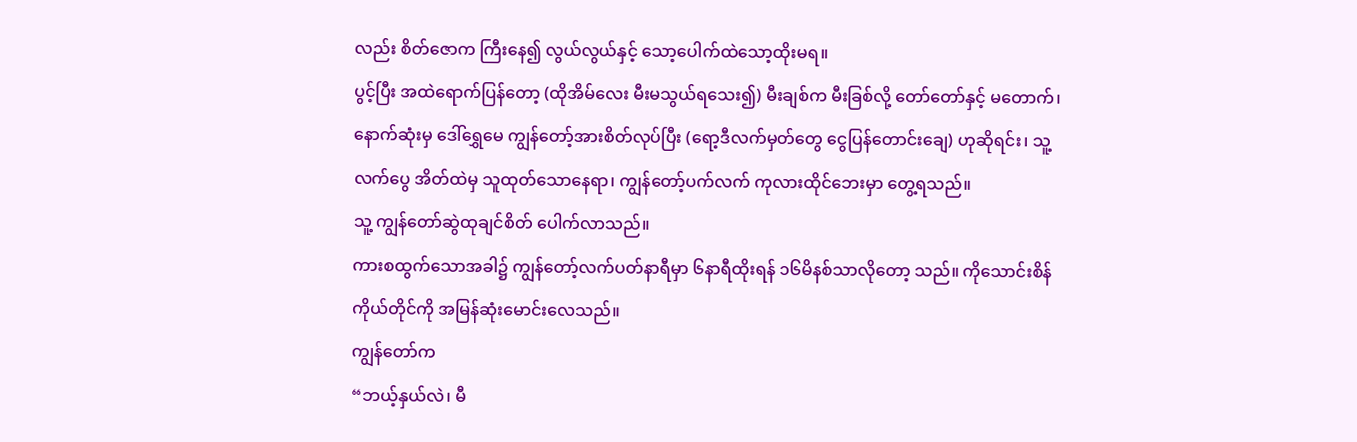လည်း စိတ်ဇောက ကြီးနေ၍ လွယ်လွယ်နှင့် သော့ပေါက်ထဲသော့ထိုးမရ။
ပွင့်ပြီး အထဲရောက်ပြန်တော့ (ထိုအိမ်လေး မီးမသွယ်ရသေး၍) မီးချစ်က မီးခြစ်လို့ တော်တော်နှင့် မတောက်၊ နောက်ဆုံးမှ ဒေါ်ရွှေမေ ကျွန်တော့်အားစိတ်လုပ်ပြီး (ရော့ဒီလက်မှတ်တွေ ငွေပြန်တောင်းချေ) ဟုဆိုရင်း၊ သူ့လက်ပွေ အိတ်ထဲမှ သူထုတ်သောနေရာ၊ ကျွန်တော့်ပက်လက် ကုလားထိုင်ဘေးမှာ တွေ့ရသည်။
သူ့ ကျွန်တော်ဆွဲထုချင်စိတ် ပေါက်လာသည်။
ကားစထွက်သောအခါ၌ ကျွန်တော့်လက်ပတ်နာရီမှာ ၆နာရီထိုးရန် ၁၆မိနစ်သာလိုတော့ သည်။ ကိုသောင်းစိန် ကိုယ်တိုင်ကို အမြန်ဆုံးမောင်းလေသည်။
ကျွန်တော်က
“ဘယ့်နှယ်လဲ၊ မီ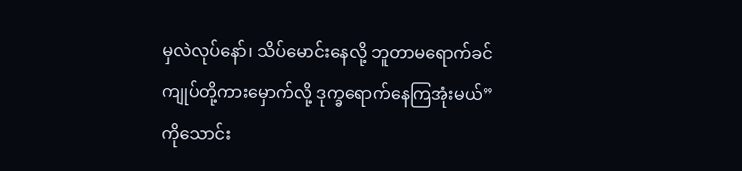မှလဲလုပ်နော်၊ သိပ်မောင်းနေလို့ ဘူတာမရောက်ခင် ကျုပ်တို့ကားမှောက်လို့ ဒုက္ခရောက်နေကြအုံးမယ်”
ကိုသောင်း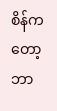စိန်ကတော့ ဘာ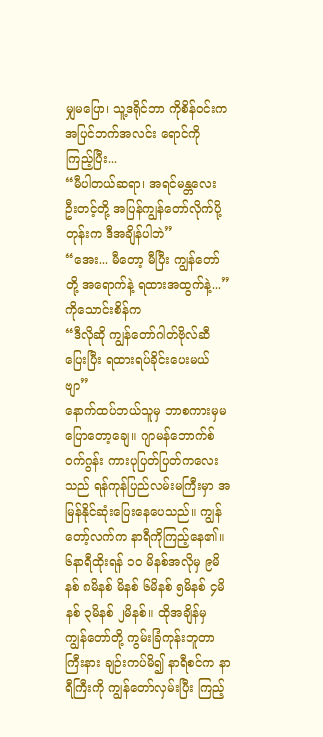မျှမပြော၊ သူ့ဒရိုင်ဘာ ကိုစိန်ဝင်းက အပြင်ဘက်အလင်း ရောင်ကို ကြည့်ပြီး...
“မီပါတယ်ဆရာ၊ အရင်မန္တလေး ဦးတင့်တို့ အပြန်ကျွန်တော်လိုက်ပို့တုန်းက ဒီအချိန်ပါဘဲ”
“အေး... မီတော့ မီပြီး ကျွန်တော်တို့ အရောက်နဲ့ ရထားအထွက်နဲ့...”
ကိုသောင်းစိန်က
“ဒီလိုဆို ကျွန်တော်ဂါတ်ဗိုလ်ဆီ ပြေးပြီး ရထားရပ်ခိုင်းပေးမယ်ဗျာ”
နောက်ထပ်ဘယ်သူမှ ဘာစကားမှမပြောတော့ချေ။ ဂျာမန်ဘောက်စ်ဝက်ဂွန်း ကားပုပြတ်ပြတ်ကလေးသည် ရန်ကုန်ပြည်လမ်းမကြီးမှာ အမြန်နိုင်ဆုံးပြေးနေပေသည်။ ကျွန်တော့်လက်က နာရီကိုကြည့်နေ၏။ ၆နာရီထိုးရန် ၁၀ မိနစ်အလိုမှ ၉မိနစ် ၈မိနစ် မိနစ် ၆မိနစ် ၅မိနစ် ၄မိနစ် ၃မိနစ် ၂မိနစ်။ ထိုအချိန်မှ ကျွန်တော်တို့ ကွမ်းခြံကုန်းဘူတာကြီးနား ချဉ်းကပ်မိ၍ နာရီစင်က နာရီကြီးကို ကျွန်တော်လှမ်းပြီး ကြည့်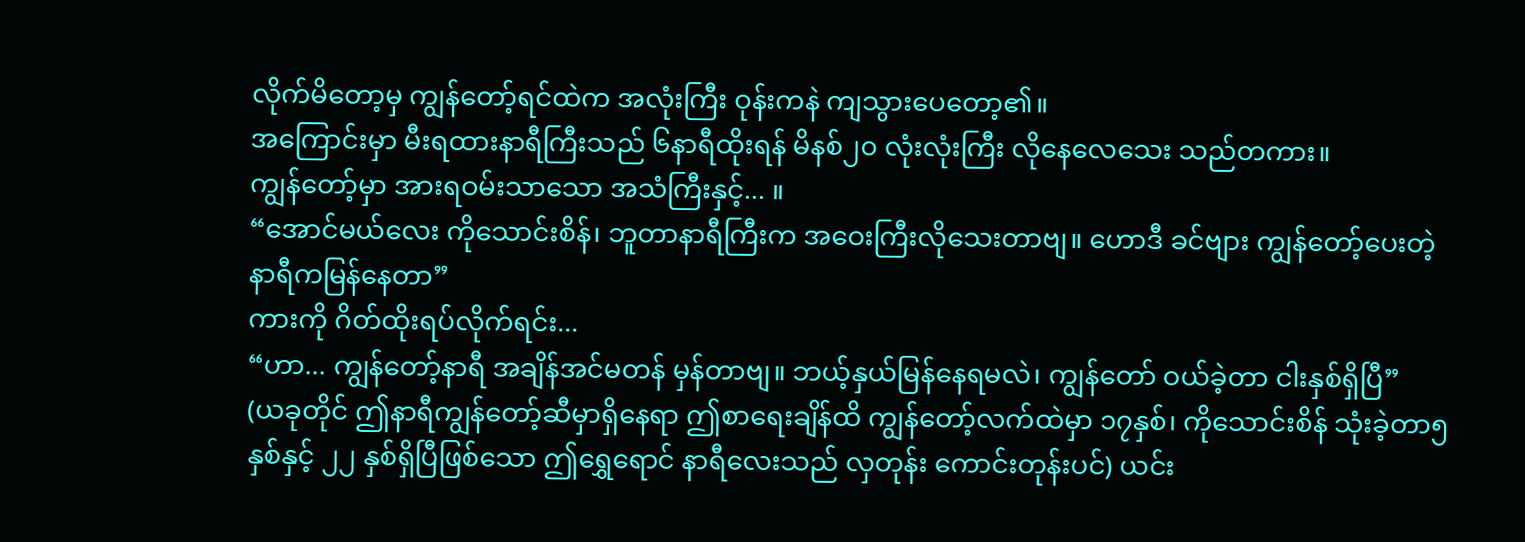လိုက်မိတော့မှ ကျွန်တော့်ရင်ထဲက အလုံးကြီး ဝုန်းကနဲ ကျသွားပေတော့၏။
အကြောင်းမှာ မီးရထားနာရီကြီးသည် ၆နာရီထိုးရန် မိနစ်၂၀ လုံးလုံးကြီး လိုနေလေသေး သည်တကား။
ကျွန်တော့်မှာ အားရဝမ်းသာသော အသံကြီးနှင့်... ။
“အောင်မယ်လေး ကိုသောင်းစိန်၊ ဘူတာနာရီကြီးက အဝေးကြီးလိုသေးတာဗျ။ ဟောဒီ ခင်ဗျား ကျွန်တော့်ပေးတဲ့ နာရီကမြန်နေတာ”
ကားကို ဂိတ်ထိုးရပ်လိုက်ရင်း...
“ဟာ... ကျွန်တော့်နာရီ အချိန်အင်မတန် မှန်တာဗျ။ ဘယ့်နှယ်မြန်နေရမလဲ၊ ကျွန်တော် ဝယ်ခဲ့တာ ငါးနှစ်ရှိပြီ”
(ယခုတိုင် ဤနာရီကျွန်တော့်ဆီမှာရှိနေရာ ဤစာရေးချိန်ထိ ကျွန်တော့်လက်ထဲမှာ ၁၇နှစ်၊ ကိုသောင်းစိန် သုံးခဲ့တာ၅နှစ်နှင့် ၂၂ နှစ်ရှိပြီဖြစ်သော ဤရွှေရောင် နာရီလေးသည် လှတုန်း ကောင်းတုန်းပင်) ယင်း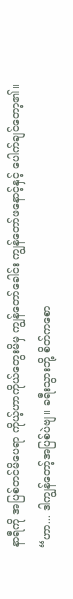နာရီကို အပြစ်တင်မိပေရာ ကိုယ့်ဟာကိုယ်တွေးမိမှ ကျွန်တော်ခေါင်း ကျွန်တော်ဖနောင့်နှင့် ပေါက်ချင်တော့၏။
“ဟာ... ဒါကျွန်တော့်အပြစ်ပဲဗျ။ ခရီးသွားဘို့ စိတ်ကစော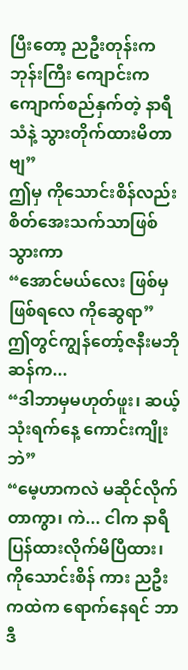ပြီးတော့ ညဦးတုန်းက ဘုန်းကြီး ကျောင်းက ကျောက်စည်နှက်တဲ့ နာရီသံနဲ့ သွားတိုက်ထားမိတာဗျ”
ဤမှ ကိုသောင်းစိန်လည်း စိတ်အေးသက်သာဖြစ်သွားကာ
“အောင်မယ်လေး ဖြစ်မှဖြစ်ရလေ ကိုဆွေရာ”
ဤတွင်ကျွန်တော့်ဇနီးမဘိုဆန်က...
“ဒါဘာမှမဟုတ်ဖူး၊ ဆယ့်သုံးရက်နေ့ ကောင်းကျိုးဘဲ”
“မေ့ဟာကလဲ မဆိုင်လိုက်တာကွာ၊ ကဲ... ငါက နာရီပြန်ထားလိုက်မိပြီထား၊ ကိုသောင်းစိန် ကား ညဦးကထဲက ရောက်နေရင် ဘာဒီ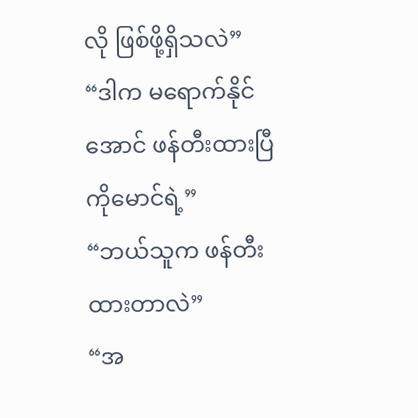လို ဖြစ်ဖို့ရှိသလဲ”
“ဒါက မရောက်နိုင်အောင် ဖန်တီးထားပြီကိုမောင်ရဲ့”
“ဘယ်သူက ဖန်တီးထားတာလဲ”
“အ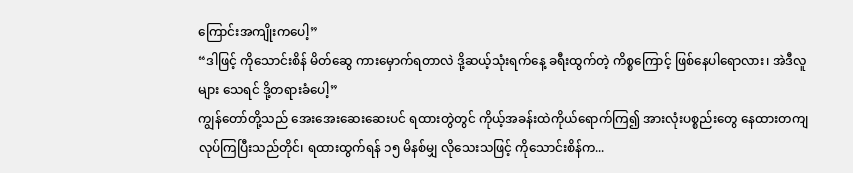ကြောင်းအကျိုးကပေါ့”
“ဒါဖြင့် ကိုသောင်းစိန် မိတ်ဆွေ ကားမှောက်ရတာလဲ ဒို့ဆယ့်သုံးရက်နေ့ ခရီးထွက်တဲ့ ကိစ္စကြောင့် ဖြစ်နေပါရောလား၊ အဲဒီလူများ သေရင် ဒို့တရားခံပေါ့”
ကျွန်တော်တို့သည် အေးအေးဆေးဆေးပင် ရထားတွဲတွင် ကိုယ့်အခန်းထဲကိုယ်ရောက်ကြ၍ အားလုံးပစ္စည်းတွေ နေထားတကျ လုပ်ကြပြီးသည်တိုင်၊ ရထားထွက်ရန် ၁၅ မိနစ်မျှ လိုသေးသဖြင့် ကိုသောင်းစိန်က...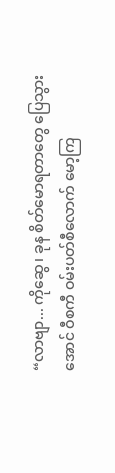“လာဗျာ... ကိုဆွေ၊ ခုန စိတ်မောရတာတွေ ပြေသွားအောင် ဝီစကီ ဝမ်းပတ်စီလောက် မော့ကြ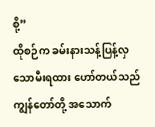စို့”
ထိုစဉ်က ခမ်းနားသန့်ပြန့်လှသောမီးရထား ဟော်တယ်သည် ကျွန်တော်တို့ အသောက်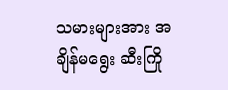သမားများအား အချိန်မရွေး ဆီးကြို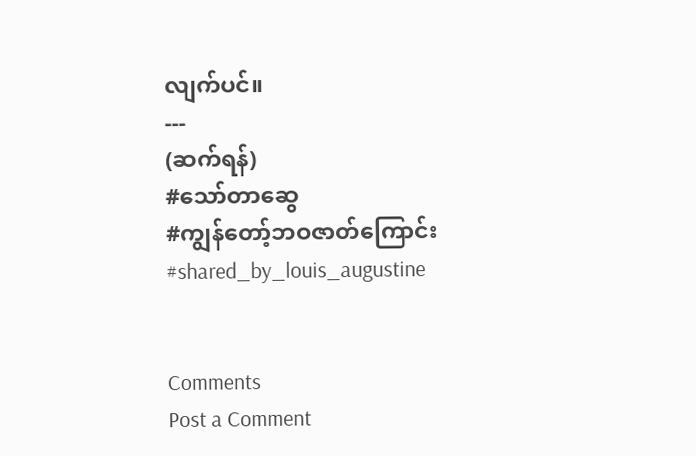လျက်ပင်။
---
(ဆက်ရန်)
#သော်တာဆွေ
#ကျွန်တော့်ဘဝဇာတ်ကြောင်း
#shared_by_louis_augustine


Comments
Post a Comment